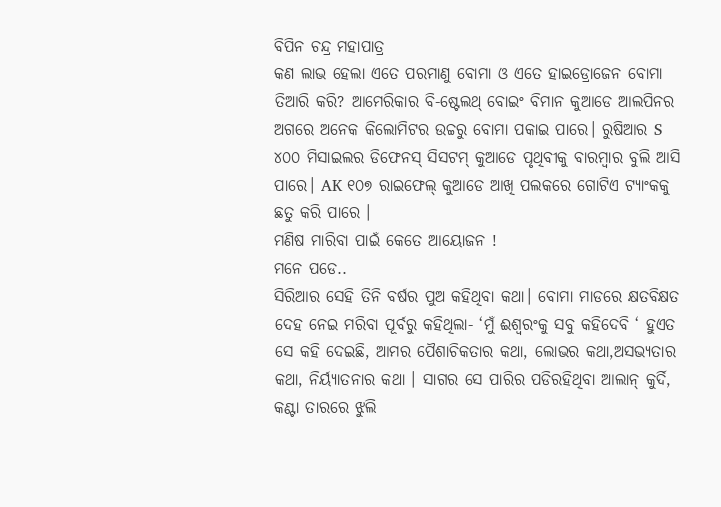ବିପିନ ଚନ୍ଦ୍ର ମହାପାତ୍ର
କଣ ଲାଭ ହେଲା ଏତେ ପରମାଣୁ ବୋମା ଓ ଏତେ ହାଇଡ୍ରୋଜେନ ବୋମା ତିଆରି କରି? ଆମେରିକାର ବି-ଷ୍ଟେଲଥ୍ ବୋଇଂ ବିମାନ କୁଆଡେ ଆଲପିନର ଅଗରେ ଅନେକ କିଲୋମିଟର ଉଚ୍ଚରୁ ବୋମା ପକାଇ ପାରେ। ରୁଷିଆର S ୪୦୦ ମିସାଇଲର ଡିଫେନସ୍ ସିସଟମ୍ କୁଆଡେ ପୃଥିବୀକୁ ବାରମ୍ବାର ବୁଲି ଆସି ପାରେ। AK ୧୦୭ ରାଇଫେଲ୍ କୁଆଡେ ଆଖି ପଲକରେ ଗୋଟିଏ ଟ୍ୟାଂକକୁ ଛତୁ କରି ପାରେ ।
ମଣିଷ ମାରିବା ପାଇଁ କେତେ ଆୟୋଜନ !
ମନେ ପଡେ..
ସିରିଆର ସେହି ତିନି ବର୍ଷର ପୁଅ କହିଥିବା କଥା। ବୋମା ମାଡରେ କ୍ଷତବିକ୍ଷତ ଦେହ ନେଇ ମରିବା ପୂର୍ବରୁ କହିଥିଲା- ‘ମୁଁ ଈଶ୍ବରଂକୁ ସବୁ କହିଦେବି ‘ ହୁଏତ ସେ କହି ଦେଇଛି, ଆମର ପୈଶାଚିକତାର କଥା, ଲୋଭର କଥା,ଅସଭ୍ୟତାର କଥା, ନିର୍ୟ୍ୟାତନାର କଥା । ସାଗର ସେ ପାରିର ପଡିରହିଥିବା ଆଲାନ୍ କୁର୍ଦି, କଣ୍ଟା ତାରରେ ଝୁଲି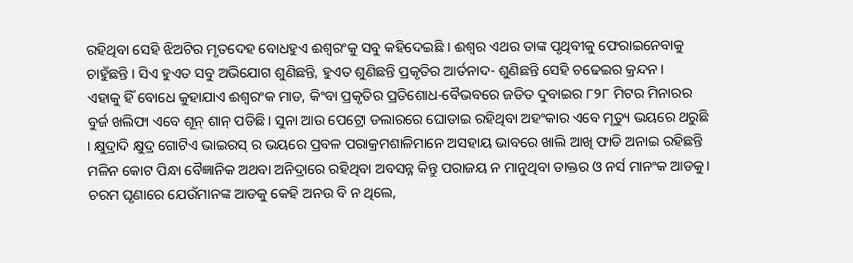ରହିଥିବା ସେହି ଝିଅଟିର ମୃତଦେହ ବୋଧହୁଏ ଈଶ୍ବରଂକୁ ସବୁ କହିଦେଇଛି । ଈଶ୍ବର ଏଥର ତାଙ୍କ ପୃଥିବୀକୁ ଫେରାଇନେବାକୁ ଚାହୁଁଛନ୍ତି । ସିଏ ହୁଏତ ସବୁ ଅଭିଯୋଗ ଶୁଣିଛନ୍ତି, ହୁଏତ ଶୁଣିଛନ୍ତି ପ୍ରକୃତିର ଆର୍ତନାଦ- ଶୁଣିଛନ୍ତି ସେହି ଚଢେଇର କ୍ରନ୍ଦନ ।
ଏହାକୁ ହିଁ ବୋଧେ କୁହାଯାଏ ଈଶ୍ବରଂକ ମାଡ, କିଂବା ପ୍ରକୃତିର ପ୍ରତିଶୋଧ-ବୈଭବରେ ଜଡିତ ଦୁବାଇର ୮୨୮ ମିଟର ମିନାରର ବୁର୍ଜ ଖଲିଫା ଏବେ ଶୂନ୍ ଶାନ୍ ପଡିଛି। ସୁନା ଆଉ ପେଟ୍ରୋ ଡଲାରରେ ଘୋଡାଇ ରହିଥିବା ଅହଂକାର ଏବେ ମୃତ୍ୟୁ ଭୟରେ ଥରୁଛି । କ୍ଷୁଦ୍ରାଦି କ୍ଷୁଦ୍ର ଗୋଟିଏ ଭାଇରସ୍ ର ଭୟରେ ପ୍ରବଳ ପରାକ୍ରମଶାଳିମାନେ ଅସହାୟ ଭାବରେ ଖାଲି ଆଖି ଫାଡି ଅନାଇ ରହିଛନ୍ତି ମଳିନ କୋଟ ପିନ୍ଧା ବୈଜ୍ଞାନିକ ଅଥବା ଅନିଦ୍ରାରେ ରହିଥିବା ଅବସନ୍ନ କିନ୍ତୁ ପରାଜୟ ନ ମାନୁଥିବା ଡାକ୍ତର ଓ ନର୍ସ ମାନଂକ ଆଡକୁ।
ଚରମ ଘୃଣାରେ ଯେଉଁମାନଙ୍କ ଆଡକୁ କେହି ଅନଉ ବି ନ ଥିଲେ,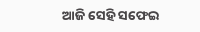ଆଜି ସେହି ସଫେଇ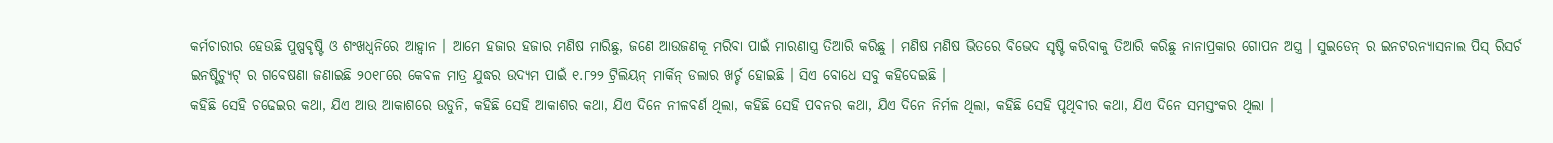କର୍ମଚାରୀର ହେଉଛି ପୁଷ୍ପବୃଷ୍ଟି ଓ ଶଂଖଧ୍ବନିରେ ଆହ୍ବାନ । ଆମେ ହଜାର ହଜାର ମଣିଷ ମାରିଛୁ, ଜଣେ ଆଉଜଣକୂ ମରିବା ପାଇଁ ମାରଣାସ୍ତ୍ର ତିଆରି କରିଛୁ । ମଣିଷ ମଣିଷ ଭିତରେ ବିଭେଦ ସୃଷ୍ଟି କରିବାକୁ ତିଆରି କରିଛୁ ନାନାପ୍ରକାର ଗୋପନ ଅସ୍ତ୍ର । ସୁଇଡେନ୍ ର ଇନଟରନ୍ୟାସନାଲ ପିସ୍ ରିସର୍ଚ ଇନଷ୍ଟିଚ୍ୟୁଟ୍ ର ଗବେଷଣା ଜଣାଇଛି ୨୦୧୮ରେ କେବଳ ମାତ୍ର ଯୁଦ୍ଧର ଉଦ୍ୟମ ପାଇଁ ୧.୮୨୨ ଟ୍ରିଲିୟନ୍ ମାର୍କିନ୍ ଡଲାର ଖର୍ଚ୍ଚ ହୋଇଛି । ସିଏ ବୋଧେ ସବୁ କହିଦେଇଛି ।
କହିଛି ସେହି ଚଢେଇର କଥା, ଯିଏ ଆଉ ଆକାଶରେ ଉଡୁନି, କହିଛି ସେହି ଆକାଶର କଥା, ଯିଏ ଦିନେ ନୀଳବର୍ଣ ଥିଲା, କହିଛି ସେହି ପବନର କଥା, ଯିଏ ଦିନେ ନିର୍ମଳ ଥିଲା, କହିଛି ସେହି ପୃଥିବୀର କଥା, ଯିଏ ଦିନେ ସମସ୍ତଂକର ଥିଲା ।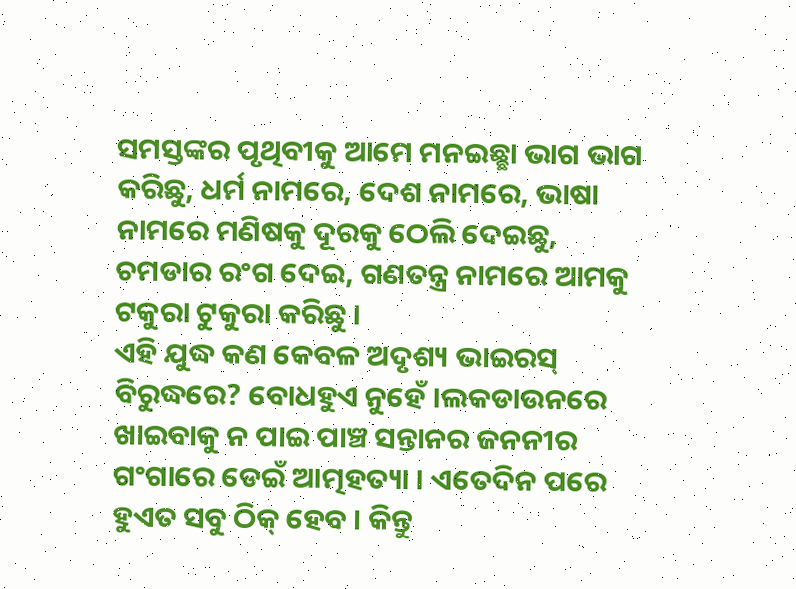ସମସ୍ତଙ୍କର ପୃଥିବୀକୁ ଆମେ ମନଇଛ୍ଛା ଭାଗ ଭାଗ କରିଛୁ, ଧର୍ମ ନାମରେ, ଦେଶ ନାମରେ, ଭାଷା ନାମରେ ମଣିଷକୁ ଦୂରକୁ ଠେଲି ଦେଇଛୁ, ଚମଡାର ରଂଗ ଦେଇ, ଗଣତନ୍ତ୍ର ନାମରେ ଆମକୁ ଟକୁରା ଟୁକୁରା କରିଛୁ ।
ଏହି ଯୁଦ୍ଧ କଣ କେବଳ ଅଦୃଶ୍ୟ ଭାଇରସ୍ ବିରୁଦ୍ଧରେ? ବୋଧହୁଏ ନୁହେଁ ।ଲକଡାଉନରେ ଖାଇବାକୁ ନ ପାଇ ପାଞ୍ଚ ସନ୍ତାନର ଜନନୀର ଗଂଗାରେ ଡେଇଁ ଆତ୍ମହତ୍ୟା । ଏତେଦିନ ପରେ ହୁଏତ ସବୁ ଠିକ୍ ହେବ । କିନ୍ତୁ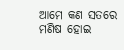ଆମେ କଣ ସତରେ ମଣିଷ ହୋଇ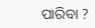ପାରିବା ?